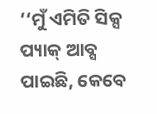‘‘ମୁଁ ଏମିତି ସିକ୍ସ ପ୍ୟାକ୍ ଆବ୍ସ ପାଇଛି, କେବେ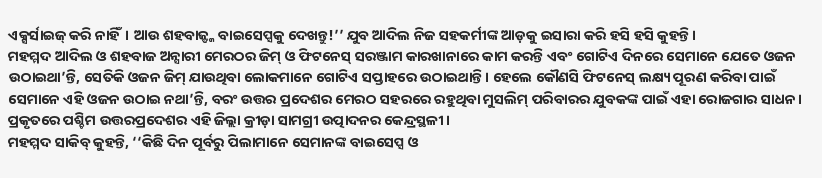ଏକ୍ସର୍ସାଇଜ୍ କରି ନାହିଁ। ଆଉ ଶହବାଜ୍ଙ୍କ ବାଇସେପ୍ସକୁ ଦେଖନ୍ତୁ!’’ ଯୁବ ଆଦିଲ ନିଜ ସହକର୍ମୀଙ୍କ ଆଡ଼କୁ ଇସାରା କରି ହସି ହସି କୁହନ୍ତି।
ମହମ୍ମଦ ଆଦିଲ ଓ ଶହବାଜ ଅନ୍ସାରୀ ମେରଠର ଜିମ୍ ଓ ଫିଟନେସ୍ ସରଞ୍ଜାମ କାରଖାନାରେ କାମ କରନ୍ତି ଏବଂ ଗୋଟିଏ ଦିନରେ ସେମାନେ ଯେତେ ଓଜନ ଉଠାଇଥା’ନ୍ତି, ସେତିକି ଓଜନ ଜିମ୍ ଯାଉଥିବା ଲୋକମାନେ ଗୋଟିଏ ସପ୍ତାହରେ ଉଠାଇଥାନ୍ତି। ହେଲେ କୌଣସି ଫିଟନେସ୍ ଲକ୍ଷ୍ୟ ପୂରଣ କରିବା ପାଇଁ ସେମାନେ ଏହି ଓଜନ ଉଠାଇ ନଥା’ନ୍ତି, ବରଂ ଉତ୍ତର ପ୍ରଦେଶର ମେରଠ ସହରରେ ରହୁଥିବା ମୁସଲିମ୍ ପରିବାରର ଯୁବକଙ୍କ ପାଇଁ ଏହା ରୋଜଗାର ସାଧନ। ପ୍ରକୃତରେ ପଶ୍ଚିମ ଉତ୍ତରପ୍ରଦେଶର ଏହି ଜିଲ୍ଲା କ୍ରୀଡ଼ା ସାମଗ୍ରୀ ଉତ୍ପାଦନର କେନ୍ଦ୍ରସ୍ଥଳୀ।
ମହମ୍ମଦ ସାକିବ୍ କୁହନ୍ତି, ‘‘କିଛି ଦିନ ପୂର୍ବରୁ ପିଲାମାନେ ସେମାନଙ୍କ ବାଇସେପ୍ସ ଓ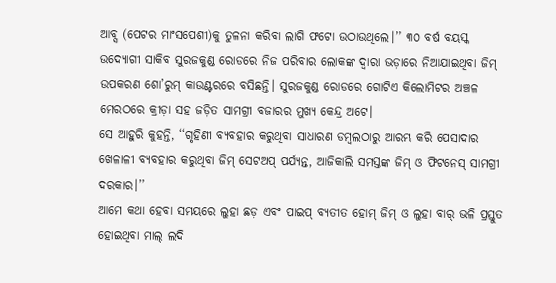ଆବ୍ସ (ପେଟର ମାଂସପେଶୀ)କୁ ତୁଳନା କରିବା ଲାଗି ଫଟୋ ଉଠାଉଥିଲେ।’’ ୩୦ ବର୍ଷ ବୟସ୍କ ଉଦ୍ୟୋଗୀ ସାକିବ ସୁରଜକୁଣ୍ଡ ରୋଡରେ ନିଜ ପରିବାର ଲୋକଙ୍କ ଦ୍ୱାରା ଭଡ଼ାରେ ନିଆଯାଇଥିବା ଜିମ୍ ଉପକରଣ ଶୋ’ରୁମ୍ କାଉଣ୍ଟରରେ ବସିଛନ୍ତି। ସୁରଜକୁଣ୍ଡ ରୋଡରେ ଗୋଟିଏ କିଲୋମିଟର ଅଞ୍ଚଳ ମେରଠରେ କ୍ରୀଡ଼ା ସହ ଜଡ଼ିତ ସାମଗ୍ରୀ ବଜାରର ମୁଖ୍ୟ କେନ୍ଦ୍ର ଅଟେ।
ସେ ଆହୁରି କୁହନ୍ତି, ‘‘ଗୃହିଣୀ ବ୍ୟବହାର କରୁଥିବା ସାଧାରଣ ଡମ୍ବଲଠାରୁ ଆରମ୍ଭ କରି ପେସାଦାର ଖେଳାଳୀ ବ୍ୟବହାର କରୁଥିବା ଜିମ୍ ସେଟଅପ୍ ପର୍ଯ୍ୟନ୍ତ, ଆଜିକାଲି ସମସ୍ତଙ୍କ ଜିମ୍ ଓ ଫିଟନେସ୍ ସାମଗ୍ରୀ ଦରକାର।’’
ଆମେ କଥା ହେବା ସମୟରେ ଲୁହା ଛଡ଼ ଏବଂ ପାଇପ୍ ବ୍ୟତୀତ ହୋମ୍ ଜିମ୍ ଓ ଲୁହା ବାର୍ ଭଳି ପ୍ରସ୍ତୁତ ହୋଇଥିବା ମାଲ୍ ଲଦି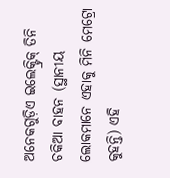ଅନେକଗୁଡ଼ିଏ ଇଲେକ୍ଟ୍ରିକ୍ ତିନି ଚକିଆ ବାହନ (ସ୍ଥାନୀୟ ଲୋକମାନେ ଏହାକୁ ମିନି ମେଟ୍ରୋ କୁହନ୍ତି) ଏହି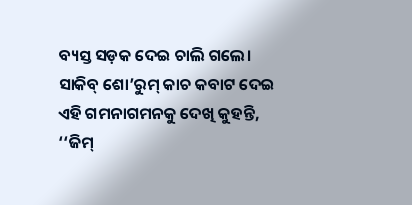ବ୍ୟସ୍ତ ସଡ଼କ ଦେଇ ଚାଲି ଗଲେ। ସାକିବ୍ ଶୋ’ରୁମ୍ କାଚ କବାଟ ଦେଇ ଏହି ଗମନାଗମନକୁ ଦେଖି କୁହନ୍ତି, ‘‘ଜିମ୍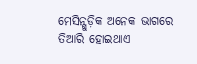ମେସିନ୍ଗୁଡ଼ିକ ଅନେକ ଭାଗରେ ତିଆରି ହୋଇଥାଏ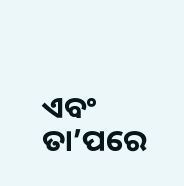ଏବଂ ତା’ପରେ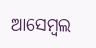ଆସେମ୍ବଲ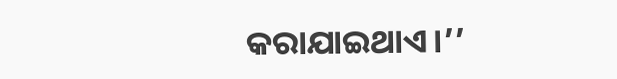କରାଯାଇଥାଏ।’’